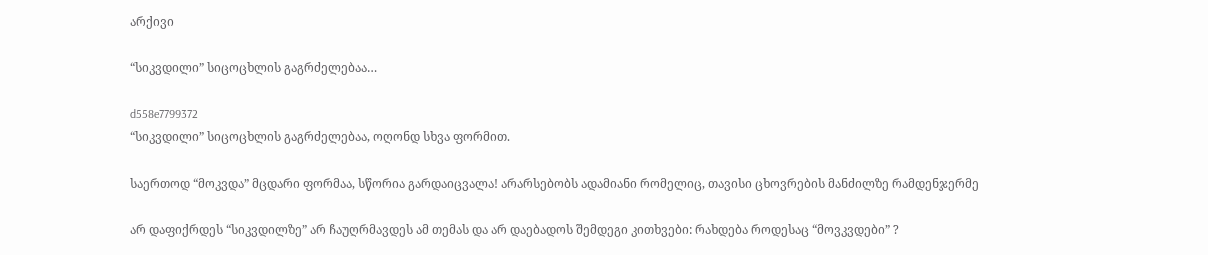არქივი

“სიკვდილი” სიცოცხლის გაგრძელებაა…

d558e7799372
“სიკვდილი” სიცოცხლის გაგრძელებაა, ოღონდ სხვა ფორმით.

საერთოდ “მოკვდა” მცდარი ფორმაა, სწორია გარდაიცვალა! არარსებობს ადამიანი რომელიც, თავისი ცხოვრების მანძილზე რამდენჯერმე

არ დაფიქრდეს “სიკვდილზე” არ ჩაუღრმავდეს ამ თემას და არ დაებადოს შემდეგი კითხვები: რახდება როდესაც “მოვკვდები” ?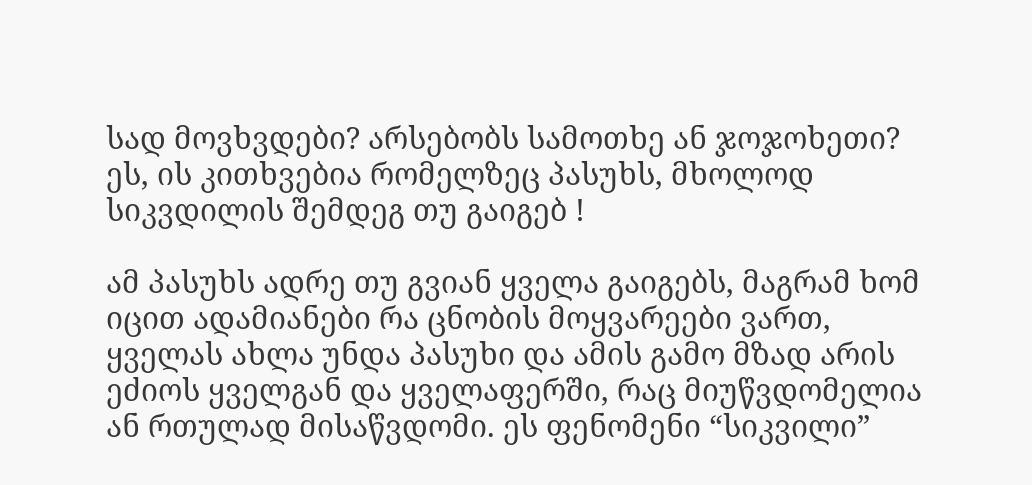სად მოვხვდები? არსებობს სამოთხე ან ჯოჯოხეთი? ეს, ის კითხვებია რომელზეც პასუხს, მხოლოდ სიკვდილის შემდეგ თუ გაიგებ !

ამ პასუხს ადრე თუ გვიან ყველა გაიგებს, მაგრამ ხომ იცით ადამიანები რა ცნობის მოყვარეები ვართ, ყველას ახლა უნდა პასუხი და ამის გამო მზად არის ეძიოს ყველგან და ყველაფერში, რაც მიუწვდომელია ან რთულად მისაწვდომი. ეს ფენომენი “სიკვილი”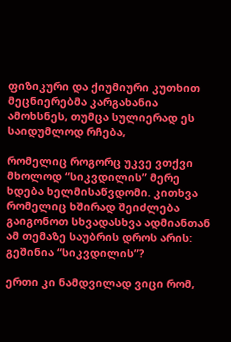ფიზიკური და ქიუმიური კუთხით მეცნიერებმა კარგახანია ამოხსნეს, თუმცა სულიერად ეს საიდუმლოდ რჩება,

რომელიც როგორც უკვე ვთქვი მხოლოდ “სიკვდილის” მერე ხდება ხელმისაწვდომი. კითხვა რომელიც ხშირად შეიძლება გაიგონოთ სხვადასხვა ადმიანთან ამ თემაზე საუბრის დროს არის: გეშინია “სიკვდილის”?

ერთი კი ნამდვილად ვიცი რომ,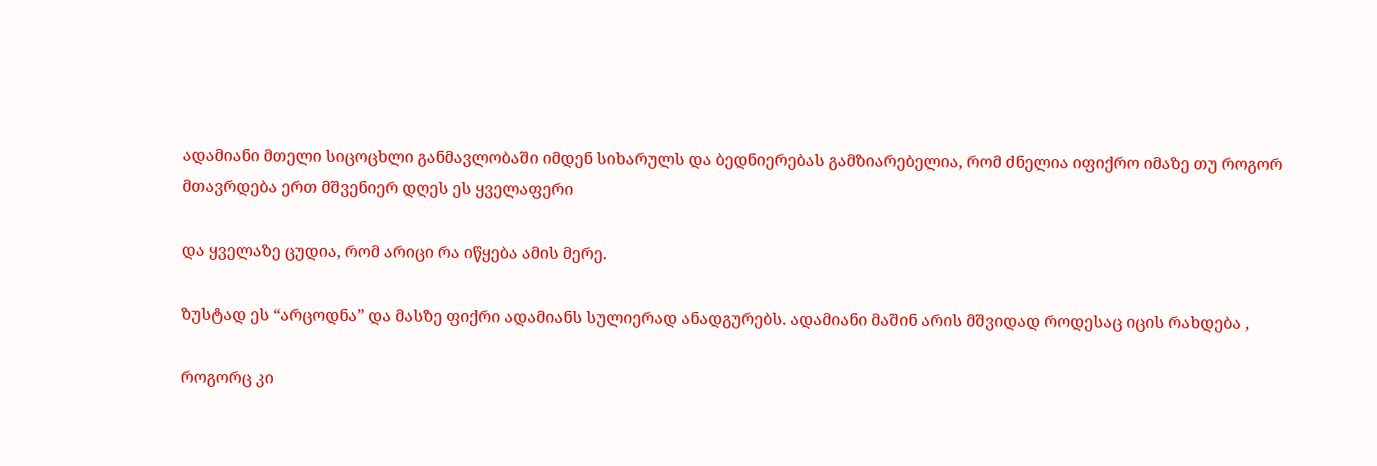ადამიანი მთელი სიცოცხლი განმავლობაში იმდენ სიხარულს და ბედნიერებას გამზიარებელია, რომ ძნელია იფიქრო იმაზე თუ როგორ მთავრდება ერთ მშვენიერ დღეს ეს ყველაფერი

და ყველაზე ცუდია, რომ არიცი რა იწყება ამის მერე.

ზუსტად ეს “არცოდნა” და მასზე ფიქრი ადამიანს სულიერად ანადგურებს. ადამიანი მაშინ არის მშვიდად როდესაც იცის რახდება ,

როგორც კი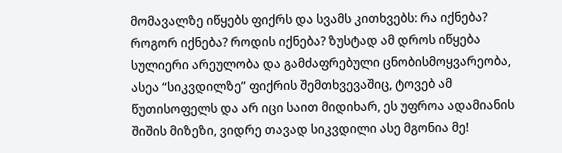მომავალზე იწყებს ფიქრს და სვამს კითხვებს: რა იქნება? როგორ იქნება? როდის იქნება? ზუსტად ამ დროს იწყება სულიერი არეულობა და გამძაფრებული ცნობისმოყვარეობა, ასეა “სიკვდილზე” ფიქრის შემთხვევაშიც, ტოვებ ამ წუთისოფელს და არ იცი საით მიდიხარ, ეს უფროა ადამიანის შიშის მიზეზი, ვიდრე თავად სიკვდილი ასე მგონია მე!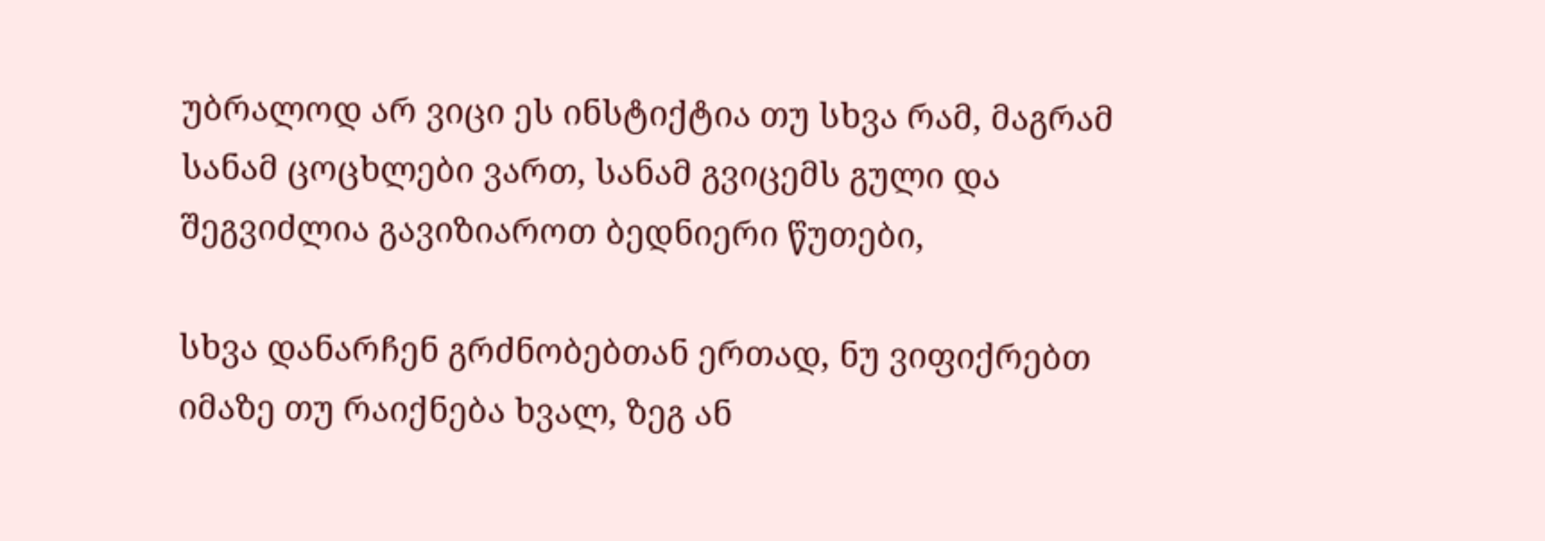უბრალოდ არ ვიცი ეს ინსტიქტია თუ სხვა რამ, მაგრამ სანამ ცოცხლები ვართ, სანამ გვიცემს გული და შეგვიძლია გავიზიაროთ ბედნიერი წუთები,

სხვა დანარჩენ გრძნობებთან ერთად, ნუ ვიფიქრებთ იმაზე თუ რაიქნება ხვალ, ზეგ ან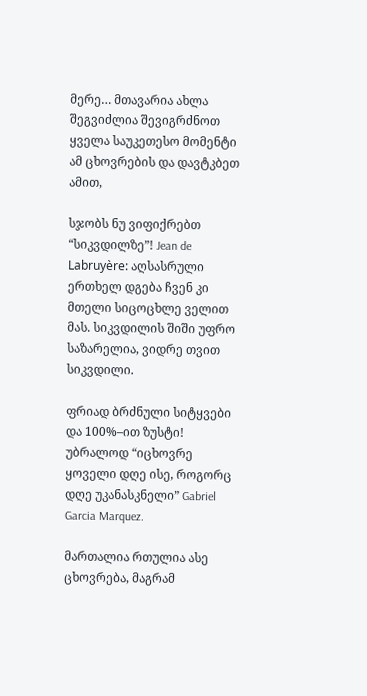მერე… მთავარია ახლა შეგვიძლია შევიგრძნოთ ყველა საუკეთესო მომენტი ამ ცხოვრების და დავტკბეთ ამით,

სჯობს ნუ ვიფიქრებთ “სიკვდილზე”! Jean de Labruyère: აღსასრული ერთხელ დგება ჩვენ კი მთელი სიცოცხლე ველით მას. სიკვდილის შიში უფრო საზარელია, ვიდრე თვით სიკვდილი.

ფრიად ბრძნული სიტყვები და 100%–ით ზუსტი! უბრალოდ “იცხოვრე ყოველი დღე ისე, როგორც დღე უკანასკნელი” Gabriel Garcia Marquez.

მართალია რთულია ასე ცხოვრება, მაგრამ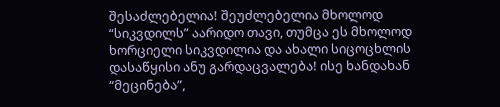შესაძლებელია! შეუძლებელია მხოლოდ “სიკვდილს” აარიდო თავი, თუმცა ეს მხოლოდ ხორციელი სიკვდილია და ახალი სიცოცხლის დასაწყისი ანუ გარდაცვალება! ისე ხანდახან “მეცინება”,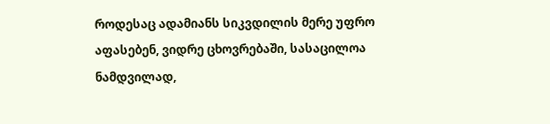როდესაც ადამიანს სიკვდილის მერე უფრო აფასებენ, ვიდრე ცხოვრებაში, სასაცილოა ნამდვილად,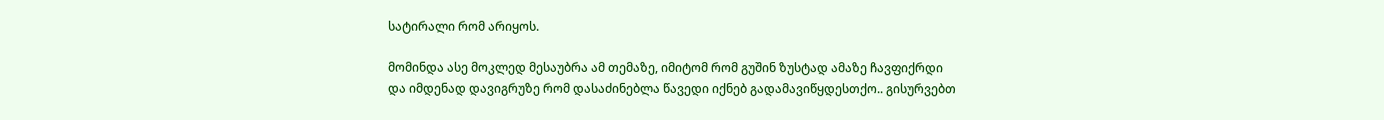სატირალი რომ არიყოს.

მომინდა ასე მოკლედ მესაუბრა ამ თემაზე, იმიტომ რომ გუშინ ზუსტად ამაზე ჩავფიქრდი და იმდენად დავიგრუზე რომ დასაძინებლა წავედი იქნებ გადამავიწყდესთქო.. გისურვებთ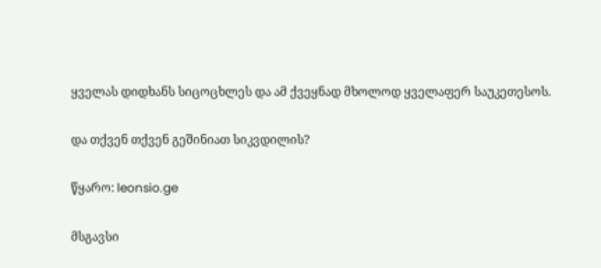ყველას დიდხანს სიცოცხლეს და ამ ქვეყნად მხოლოდ ყველაფერ საუკეთესოს.

და თქვენ თქვენ გეშინიათ სიკვდილის?

წყარო: leonsio.ge

მსგავსი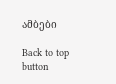ამბები

Back to top button